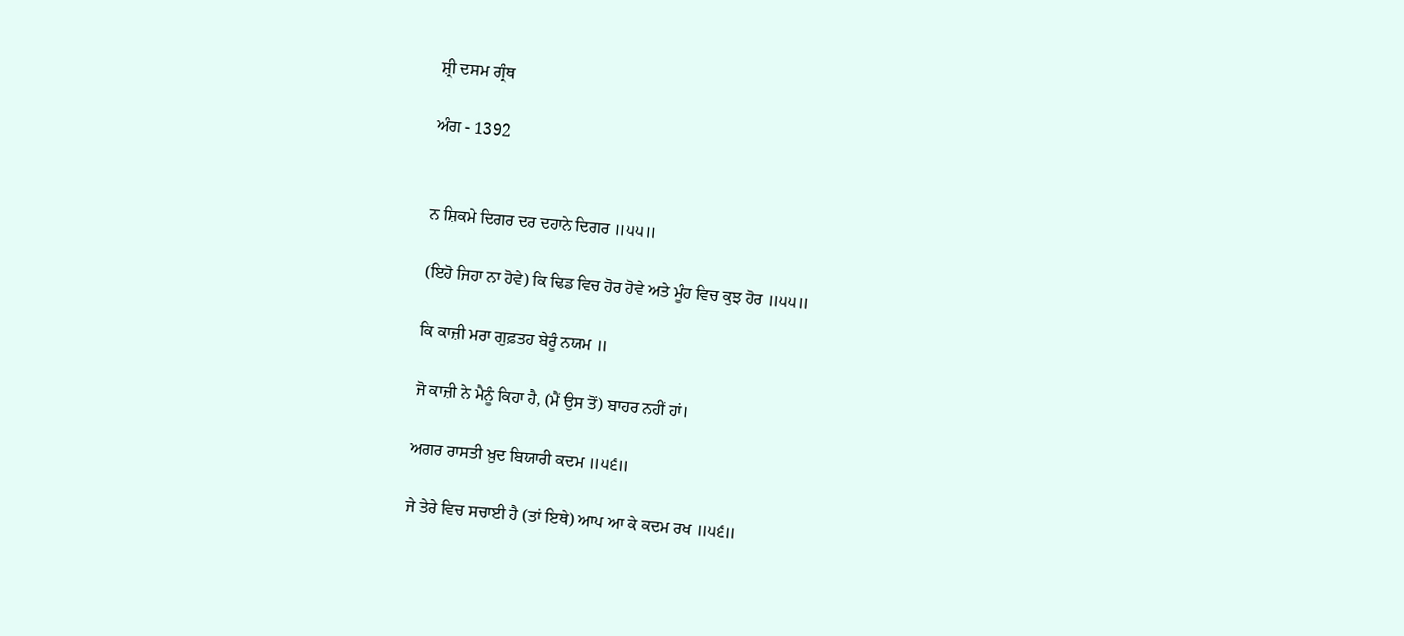ਸ਼੍ਰੀ ਦਸਮ ਗ੍ਰੰਥ

ਅੰਗ - 1392


ਨ ਸ਼ਿਕਮੇ ਦਿਗਰ ਦਰ ਦਹਾਨੇ ਦਿਗਰ ॥੫੫॥

(ਇਹੋ ਜਿਹਾ ਨਾ ਹੋਵੇ) ਕਿ ਢਿਡ ਵਿਚ ਹੋਰ ਹੋਵੇ ਅਤੇ ਮੂੰਹ ਵਿਚ ਕੁਝ ਹੋਰ ॥੫੫॥

ਕਿ ਕਾਜ਼ੀ ਮਰਾ ਗੁਫ਼ਤਹ ਬੇਰੂੰ ਨਯਮ ॥

ਜੋ ਕਾਜ਼ੀ ਨੇ ਮੈਨੂੰ ਕਿਹਾ ਹੈ, (ਮੈਂ ਉਸ ਤੋਂ) ਬਾਹਰ ਨਹੀਂ ਹਾਂ।

ਅਗਰ ਰਾਸਤੀ ਖ਼ੁਦ ਬਿਯਾਰੀ ਕਦਮ ॥੫੬॥

ਜੇ ਤੇਰੇ ਵਿਚ ਸਚਾਈ ਹੈ (ਤਾਂ ਇਥੇ) ਆਪ ਆ ਕੇ ਕਦਮ ਰਖ ॥੫੬॥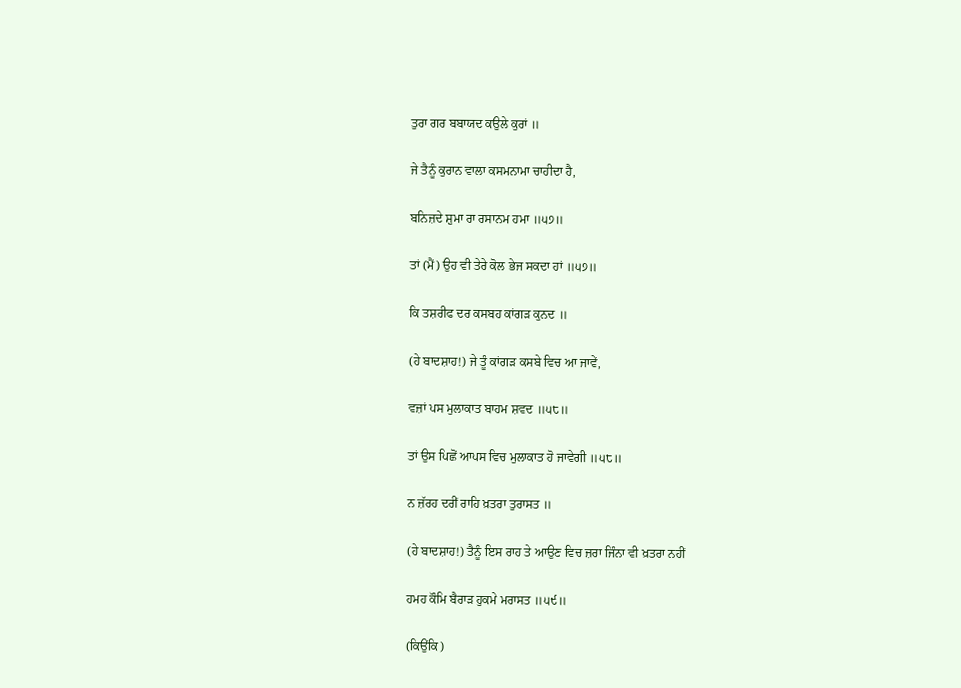ਤੁਰਾ ਗਰ ਬਬਾਯਦ ਕਉਲੇ ਕੁਰਾਂ ॥

ਜੇ ਤੈਨੂੰ ਕੁਰਾਨ ਵਾਲਾ ਕਸਮਨਾਮਾ ਚਾਹੀਦਾ ਹੈ,

ਬਨਿਜ਼ਦੇ ਸ਼ੁਮਾ ਰਾ ਰਸਾਨਮ ਹਮਾ ॥੫੭॥

ਤਾਂ (ਮੈਂ) ਉਹ ਵੀ ਤੇਰੇ ਕੋਲ ਭੇਜ ਸਕਦਾ ਹਾਂ ॥੫੭॥

ਕਿ ਤਸ਼ਰੀਫ ਦਰ ਕਸਬਹ ਕਾਂਗੜ ਕੁਨਦ ॥

(ਹੇ ਬਾਦਸ਼ਾਹ!) ਜੇ ਤੂੰ ਕਾਂਗੜ ਕਸਬੇ ਵਿਚ ਆ ਜਾਵੇਂ,

ਵਜ਼ਾਂ ਪਸ ਮੁਲਾਕਾਤ ਬਾਹਮ ਸ਼ਵਦ ॥੫੮॥

ਤਾਂ ਉਸ ਪਿਛੋਂ ਆਪਸ ਵਿਚ ਮੁਲਾਕਾਤ ਹੋ ਜਾਵੇਗੀ ॥੫੮॥

ਨ ਜ਼ੱਰਹ ਦਰੀਂ ਰਾਹਿ ਖ਼ਤਰਾ ਤੁਰਾਸਤ ॥

(ਹੇ ਬਾਦਸ਼ਾਹ!) ਤੈਨੂੰ ਇਸ ਰਾਹ ਤੇ ਆਉਣ ਵਿਚ ਜ਼ਰਾ ਜਿੰਨਾ ਵੀ ਖ਼ਤਰਾ ਨਹੀਂ

ਹਮਹ ਕੌਮਿ ਬੈਰਾੜ ਹੁਕਮੇ ਮਰਾਸਤ ॥੫੯॥

(ਕਿਉਂਕਿ)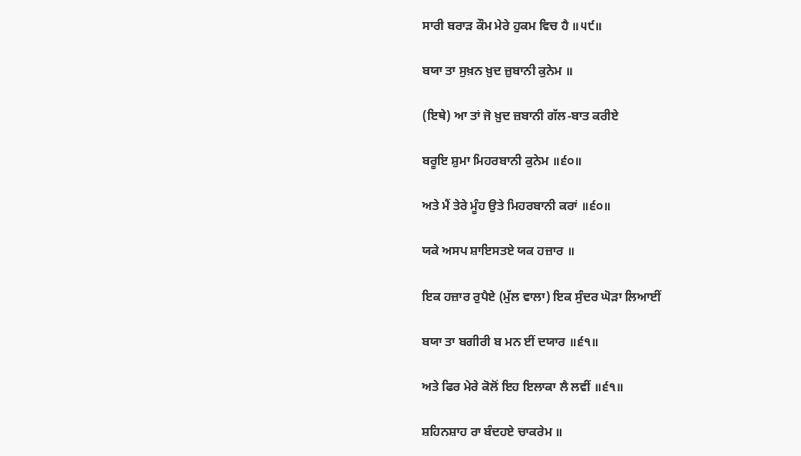ਸਾਰੀ ਬਰਾੜ ਕੌਮ ਮੇਰੇ ਹੁਕਮ ਵਿਚ ਹੈ ॥੫੯॥

ਬਯਾ ਤਾ ਸੁਖ਼ਨ ਖ਼ੁਦ ਜ਼ੁਬਾਨੀ ਕੁਨੇਮ ॥

(ਇਥੇ) ਆ ਤਾਂ ਜੋ ਖ਼ੁਦ ਜ਼ਬਾਨੀ ਗੱਲ-ਬਾਤ ਕਰੀਏ

ਬਰੂਇ ਸ਼ੁਮਾ ਮਿਹਰਬਾਨੀ ਕੁਨੇਮ ॥੬੦॥

ਅਤੇ ਮੈਂ ਤੇਰੇ ਮੂੰਹ ਉਤੇ ਮਿਹਰਬਾਨੀ ਕਰਾਂ ॥੬੦॥

ਯਕੇ ਅਸਪ ਸ਼ਾਇਸਤਏ ਯਕ ਹਜ਼ਾਰ ॥

ਇਕ ਹਜ਼ਾਰ ਰੁਪੈਏ (ਮੁੱਲ ਵਾਲਾ) ਇਕ ਸੁੰਦਰ ਘੋੜਾ ਲਿਆਈਂ

ਬਯਾ ਤਾ ਬਗੀਰੀ ਬ ਮਨ ਈਂ ਦਯਾਰ ॥੬੧॥

ਅਤੇ ਫਿਰ ਮੇਰੇ ਕੋਲੋਂ ਇਹ ਇਲਾਕਾ ਲੈ ਲਵੀਂ ॥੬੧॥

ਸ਼ਹਿਨਸ਼ਾਹ ਰਾ ਬੰਦਹਏ ਚਾਕਰੇਮ ॥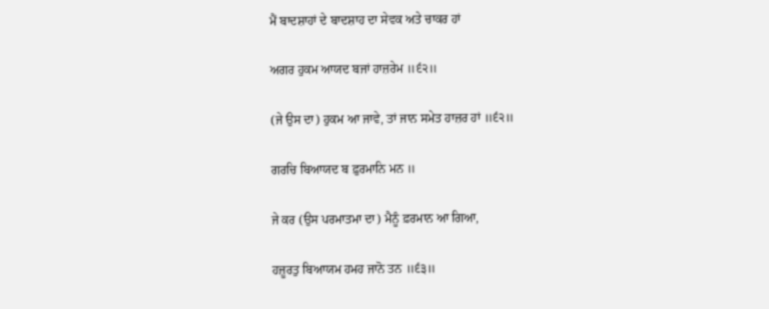ਮੈਂ ਬਾਦਸ਼ਾਹਾਂ ਦੇ ਬਾਦਸ਼ਾਹ ਦਾ ਸੇਵਕ ਅਤੇ ਚਾਕਰ ਹਾਂ

ਅਗਰ ਹੁਕਮ ਆਯਦ ਬਜਾਂ ਹਾਜ਼ਰੇਮ ॥੬੨॥

(ਜੇ ਉਸ ਦਾ) ਹੁਕਮ ਆ ਜਾਵੇ, ਤਾਂ ਜਾਨ ਸਮੇਤ ਹਾਜ਼ਰ ਹਾਂ ॥੬੨॥

ਗਰਚਿ ਬਿਆਯਦ ਬ ਫ਼ੁਰਮਾਨਿ ਮਨ ॥

ਜੇ ਕਰ (ਉਸ ਪਰਮਾਤਮਾ ਦਾ) ਮੈਨੂੰ ਫ਼ਰਮਾਨ ਆ ਗਿਆ,

ਹਜ਼ੂਰਤੁ ਬਿਆਯਮ ਹਮਹ ਜਾਨੋ ਤਨ ॥੬੩॥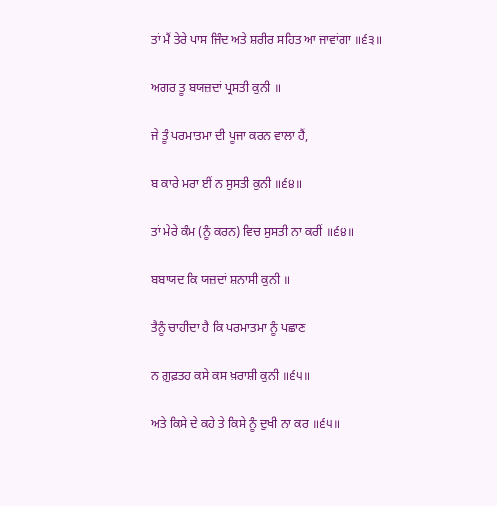ਤਾਂ ਮੈਂ ਤੇਰੇ ਪਾਸ ਜਿੰਦ ਅਤੇ ਸ਼ਰੀਰ ਸਹਿਤ ਆ ਜਾਵਾਂਗਾ ॥੬੩॥

ਅਗਰ ਤੂ ਬਯਜ਼ਦਾਂ ਪ੍ਰਸਤੀ ਕੁਨੀ ॥

ਜੇ ਤੂੰ ਪਰਮਾਤਮਾ ਦੀ ਪੂਜਾ ਕਰਨ ਵਾਲਾ ਹੈਂ,

ਬ ਕਾਰੇ ਮਰਾ ਈਂ ਨ ਸੁਸਤੀ ਕੁਨੀ ॥੬੪॥

ਤਾਂ ਮੇਰੇ ਕੰਮ (ਨੂੰ ਕਰਨ) ਵਿਚ ਸੁਸਤੀ ਨਾ ਕਰੀਂ ॥੬੪॥

ਬਬਾਯਦ ਕਿ ਯਜ਼ਦਾਂ ਸ਼ਨਾਸੀ ਕੁਨੀ ॥

ਤੈਨੂੰ ਚਾਹੀਦਾ ਹੈ ਕਿ ਪਰਮਾਤਮਾ ਨੂੰ ਪਛਾਣ

ਨ ਗ਼ੁਫ਼ਤਹ ਕਸੇ ਕਸ ਖ਼ਰਾਸ਼ੀ ਕੁਨੀ ॥੬੫॥

ਅਤੇ ਕਿਸੇ ਦੇ ਕਹੇ ਤੇ ਕਿਸੇ ਨੂੰ ਦੁਖੀ ਨਾ ਕਰ ॥੬੫॥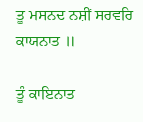ਤੂ ਮਸਨਦ ਨਸ਼ੀਂ ਸਰਵਰਿ ਕਾਯਨਾਤ ॥

ਤੂੰ ਕਾਇਨਾਤ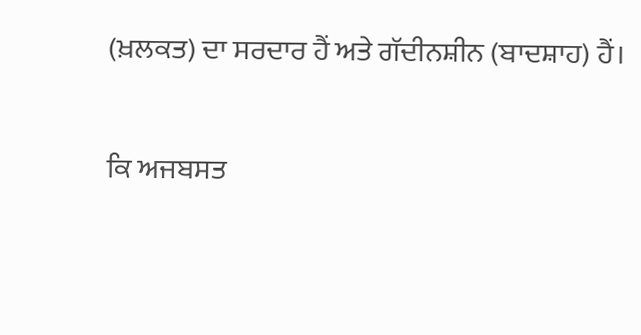(ਖ਼ਲਕਤ) ਦਾ ਸਰਦਾਰ ਹੈਂ ਅਤੇ ਗੱਦੀਨਸ਼ੀਨ (ਬਾਦਸ਼ਾਹ) ਹੈਂ।

ਕਿ ਅਜਬਸਤ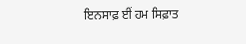ਇਨਸਾਫ਼ ਈਂ ਹਮ ਸਿਫ਼ਾਤ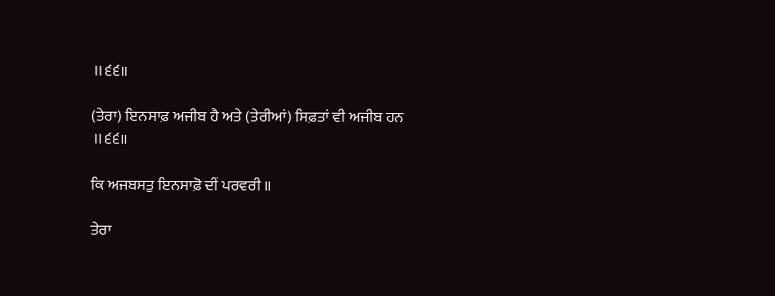॥੬੬॥

(ਤੇਰਾ) ਇਨਸਾਫ਼ ਅਜੀਬ ਹੈ ਅਤੇ (ਤੇਰੀਆਂ) ਸਿਫ਼ਤਾਂ ਵੀ ਅਜੀਬ ਹਨ ॥੬੬॥

ਕਿ ਅਜਬਸਤੁ ਇਨਸਾਫ਼ੋ ਦੀਂ ਪਰਵਰੀ ॥

ਤੇਰਾ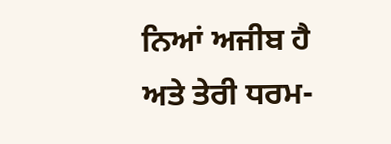ਨਿਆਂ ਅਜੀਬ ਹੈ ਅਤੇ ਤੇਰੀ ਧਰਮ-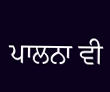ਪਾਲਨਾ ਵੀ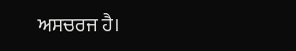ਅਸਚਰਜ ਹੈ।